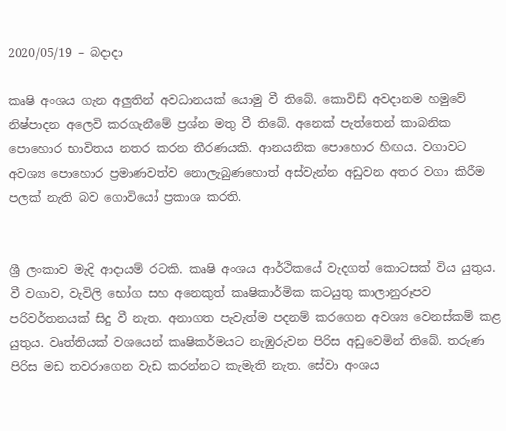2020/05/19 – බදාදා

කෘෂි අංශය ගැන අලුතින් අවධානයක් යොමු වී තිබේ. කොවිඩ් අවදානම හමුවේ නිෂ්පාදන අලෙවි කරගැනීමේ ප්‍රශ්න මතු වී තිබේ. අනෙක් පැත්තෙන් කාබනික පොහොර භාවිතය නතර කරන තීරණයකි. ආනයනික පොහොර හිඟය. වගාවට අවශ්‍ය පොහොර ප්‍රමාණවත්ව නොලැබුණහොත් අස්වැන්න අඩුවන අතර වගා කිරීම පලක් නැති බව ගොවියෝ ප්‍රකාශ කරති.


ශ්‍රී ලංකාව මැදි ආදායම් රටකි. කෘෂි අංශය ආර්ථිකයේ වැදගත් කොටසක් විය යුතුය. වී වගාව, වැවිලි භෝග සහ අනෙකුත් කෘෂිකාර්මික කටයුතු කාලානුරූපව පරිවර්තනයක් සිදු වී නැත. අනාගත පැවැත්ම පදනම් කරගෙන අවශ්‍ය වෙනස්කම් කළ යුතුය. වෘත්තියක් වශයෙන් කෘෂිකර්මයට නැඹුරුවන පිරිස අඩුවෙමින් තිබේ. තරුණ පිරිස මඩ තවරාගෙන වැඩ කරන්නට කැමැති නැත. සේවා අංශය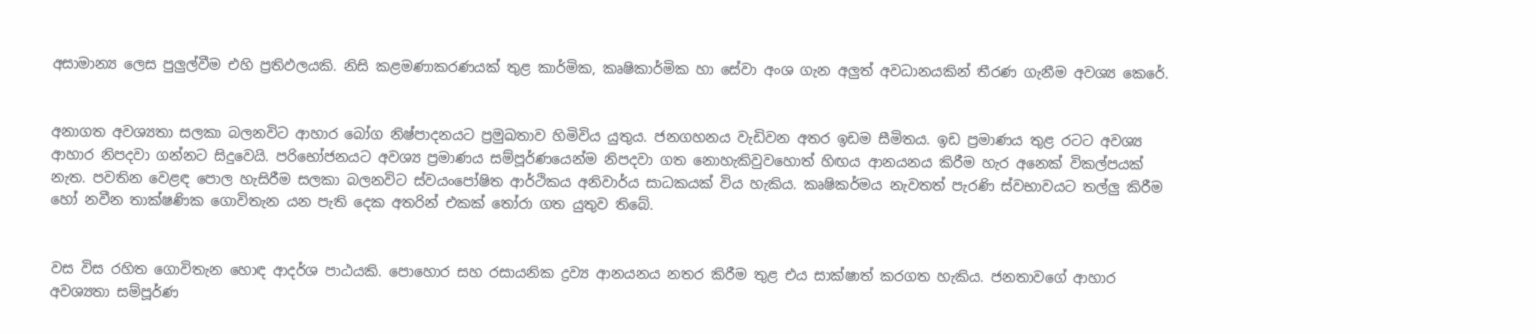අසාමාන්‍ය ලෙස පුලුල්වීම එහි ප්‍රතිඵලයකි. නිසි කළමණාකරණයක් තුළ කාර්මික, කෘෂිකාර්මික හා සේවා අංශ ගැන අලුත් අවධානයකින් තීරණ ගැනීම අවශ්‍ය කෙරේ.


අනාගත අවශ්‍යතා සලකා බලනවිට ආහාර බෝග නිෂ්පාදනයට ප්‍රමුඛතාව හිමිවිය යුතුය. ජනගහනය වැඩිවන අතර ඉඩම සීමිතය. ඉඩ ප්‍රමාණය තුළ රටට අවශ්‍ය ආහාර නිපදවා ගන්නට සිදුවෙයි. පරිභෝජනයට අවශ්‍ය ප්‍රමාණය සම්පූර්ණයෙන්ම නිපදවා ගත නොහැකිවුවහොත් හිඟය ආනයනය කිරීම හැර අනෙක් විකල්පයක් නැත. පවතින වෙළඳ පොල හැසිරීම සලකා බලනවිට ස්වයංපෝෂිත ආර්ථිකය අනිවාර්ය සාධකයක් විය හැකිය. කෘෂිකර්මය නැවතත් පැරණි ස්වභාවයට තල්ලු කිරීම හෝ නවීන තාක්ෂණික ගොවිතැන යන පැති දෙක අතරින් එකක් තෝරා ගත යුතුව තිබේ.


වස විස රහිත ගොවිතැන හොඳ ආදර්ශ පාඨයකි. පොහොර සහ රසායනික ද්‍රව්‍ය ආනයනය නතර කිරීම තුළ එය සාක්ෂාත් කරගත හැකිය. ජනතාවගේ ආහාර අවශ්‍යතා සම්පූර්ණ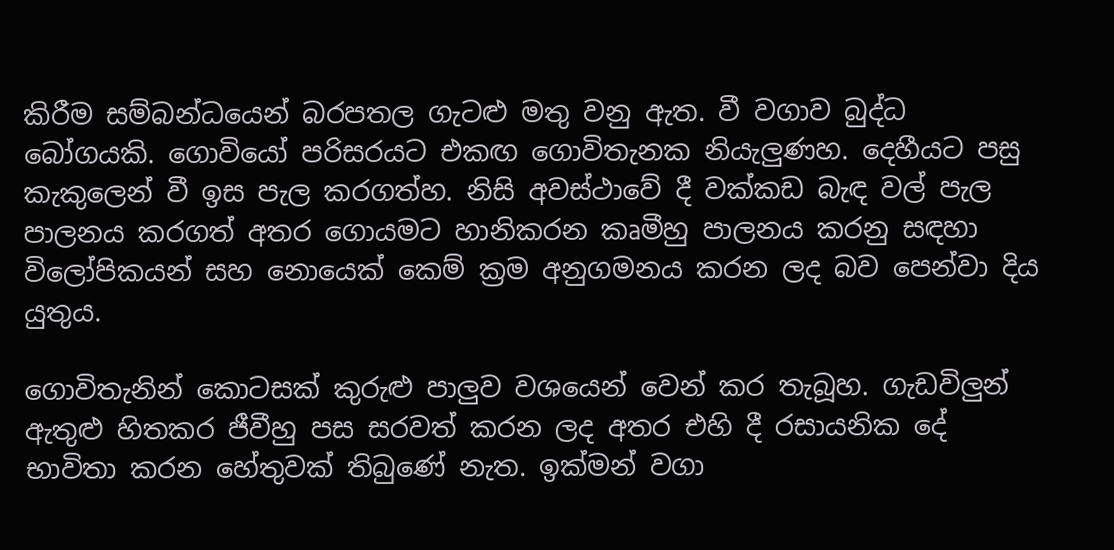කිරීම සම්බන්ධයෙන් බරපතල ගැටළු මතු වනු ඇත. වී වගාව බුද්ධ බෝගයකි. ගොවියෝ පරිසරයට එකඟ ගොවිතැනක නියැලුණහ. දෙහීයට පසු කැකුලෙන් වී ඉස පැල කරගත්හ. නිසි අවස්ථාවේ දී වක්කඩ බැඳ වල් පැල පාලනය කරගත් අතර ගොයමට හානිකරන කෘමීහු පාලනය කරනු සඳහා විලෝපිකයන් සහ නොයෙක් කෙම් ක්‍රම අනුගමනය කරන ලද බව පෙන්වා දිය යුතුය.

ගොවිතැනින් කොටසක් කුරුළු පාලුව වශයෙන් වෙන් කර තැබූහ. ගැඩවිලුන් ඇතුළු හිතකර ජීවීහු පස සරවත් කරන ලද අතර එහි දී රසායනික දේ භාවිතා කරන හේතුවක් තිබුණේ නැත. ඉක්මන් වගා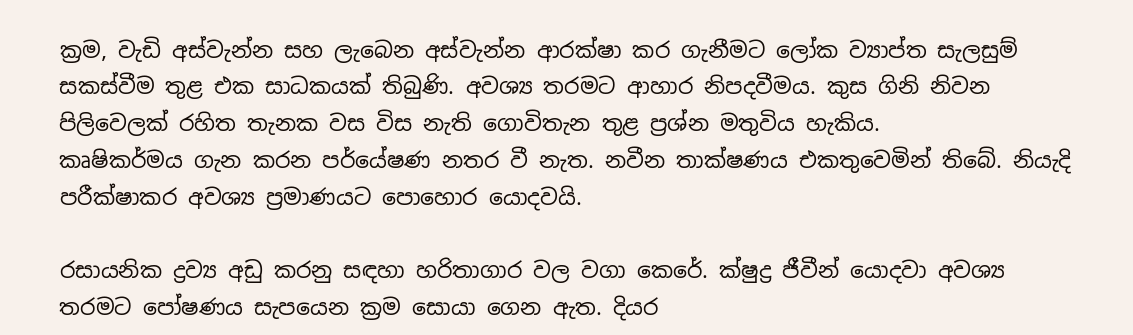ක්‍රම, වැඩි අස්වැන්න සහ ලැබෙන අස්වැන්න ආරක්ෂා කර ගැනීමට ලෝක ව්‍යාප්ත සැලසුම් සකස්වීම තුළ එක සාධකයක් තිබුණි. අවශ්‍ය තරමට ආහාර නිපදවීමය. කුස ගිනි නිවන පිලිවෙලක් රහිත තැනක වස විස නැති ගොවිතැන තුළ ප්‍රශ්න මතුවිය හැකිය.
කෘෂිකර්මය ගැන කරන පර්යේෂණ නතර වී නැත. නවීන තාක්ෂණය එකතුවෙමින් තිබේ. නියැදි පරීක්ෂාකර අවශ්‍ය ප්‍රමාණයට පොහොර යොදවයි.

රසායනික ද්‍රව්‍ය අඩු කරනු සඳහා හරිතාගාර වල වගා කෙරේ. ක්ෂුද්‍ර ජීවීන් යොදවා අවශ්‍ය තරමට පෝෂණය සැපයෙන ක්‍රම සොයා ගෙන ඇත. දියර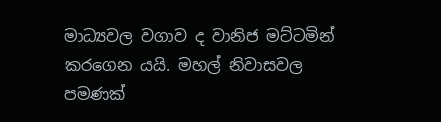මාධ්‍යවල වගාව ද වානිජ මට්ටමින් කරගෙන යයි. මහල් නිවාසවල පමණක්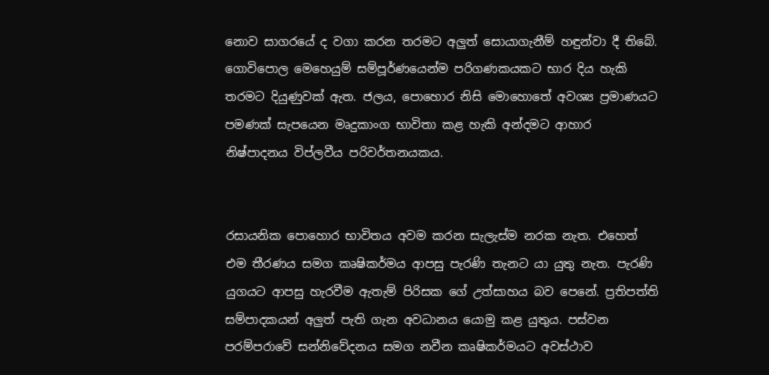නොව සාගරයේ ද වගා කරන තරමට අලුත් සොයාගැනීම් හඳුන්වා දී තිබේ. ගොවිපොල මෙහෙයුම් සම්පූර්ණයෙන්ම පරිගණකයකට භාර දිය හැකි තරමට දියුණුවක් ඇත. ජලය, පොහොර නිසි මොහොතේ අවශ්‍ය ප්‍රමාණයට පමණක් සැපයෙන මෘදුකාංග භාවිතා කළ හැකි අන්දමට ආහාර නිෂ්පාදනය විප්ලවීය පරිවර්තනයකය.


රසායනික පොහොර භාවිතය අවම කරන සැලැස්ම නරක නැත. එහෙත් එම තීරණය සමග කෘෂිකර්මය ආපසු පැරණි තැනට යා යුතු නැත. පැරණි යුගයට ආපසු හැරවීම ඇතැම් පිරිසක ගේ උත්සාහය බව පෙනේ. ප්‍රතිපත්ති සම්පාදකයන් අලුත් පැති ගැන අවධානය යොමු කළ යුතුය. පස්වන පරම්පරාවේ සන්නිවේදනය සමග නවීන කෘෂිකර්මයට අවස්ථාව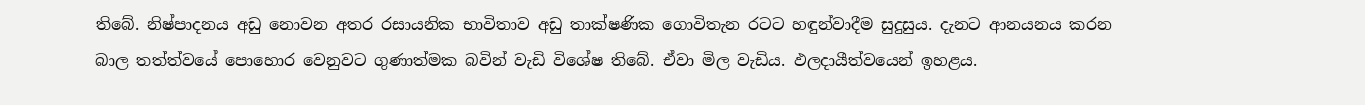තිබේ. නිෂ්පාදනය අඩු නොවන අතර රසායනික භාවිතාව අඩු තාක්ෂණික ගොවිතැන රටට හඳුන්වාදීම සුදුසුය. දැනට ආනයනය කරන බාල තත්ත්වයේ පොහොර වෙනුවට ගුණාත්මක බවින් වැඩි විශේෂ තිබේ. ඒවා මිල වැඩිය. ඵලදායීත්වයෙන් ඉහළය.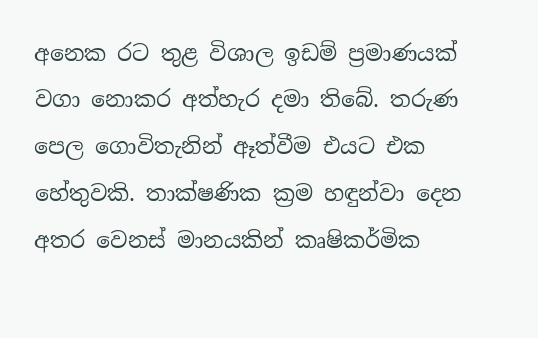අනෙක රට තුළ විශාල ඉඩම් ප්‍රමාණයක් වගා නොකර අත්හැර දමා තිබේ. තරුණ පෙල ගොවිතැනින් ඈත්වීම එයට එක හේතුවකි. තාක්ෂණික ක්‍රම හඳුන්වා දෙන අතර වෙනස් මානයකින් කෘෂිකර්මික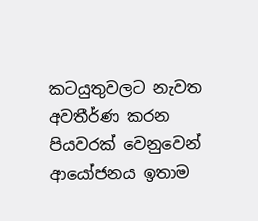කටයුතුවලට නැවත අවතීර්ණ කරන පියවරක් වෙනුවෙන් ආයෝජනය ඉතාම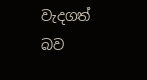වැදගත් බව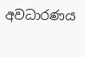අවධාරණය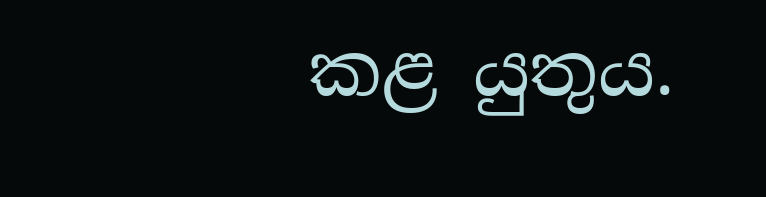කළ යුතුය.